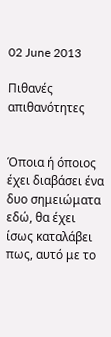02 June 2013

Πιθανές απιθανότητες


Όποια ή όποιος έχει διαβάσει ένα δυο σημειώματα εδώ, θα έχει ίσως καταλάβει πως, αυτό με το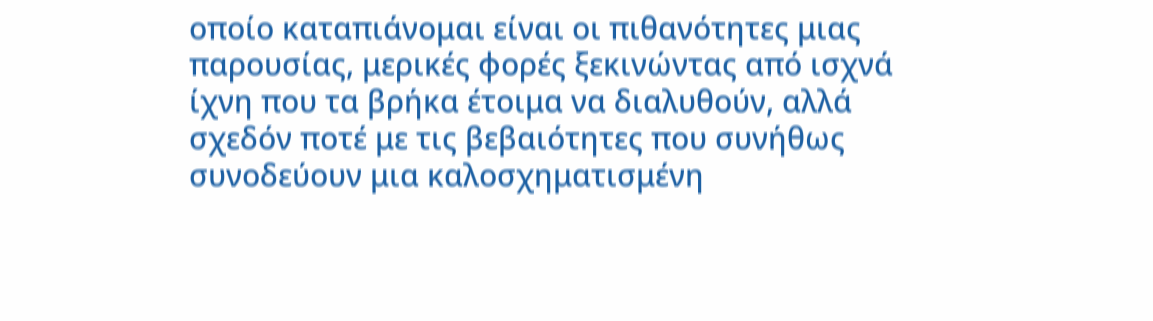οποίο καταπιάνομαι είναι οι πιθανότητες μιας παρουσίας, μερικές φορές ξεκινώντας από ισχνά ίχνη που τα βρήκα έτοιμα να διαλυθούν, αλλά σχεδόν ποτέ με τις βεβαιότητες που συνήθως συνοδεύουν μια καλοσχηματισμένη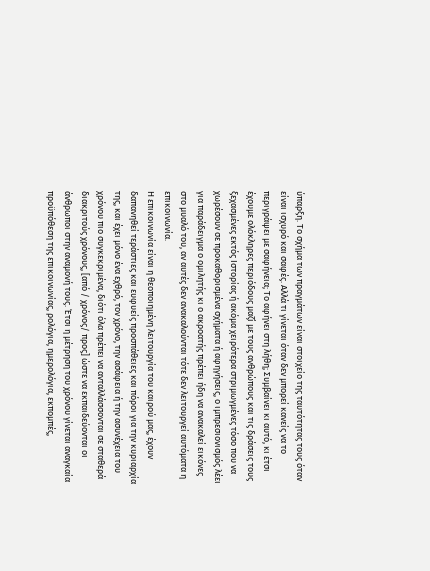ύπαρξη. Το σχήμα των πραγμάτων είναι στοιχείο της ταυτότητας τους όταν είναι ισχυρό και σαφές. Αλλά τι γίνεται όταν δεν μπορεί κανείς να το περιγράψει με σαφήνεια; Το αφήνει στη λήθη; Συμβαίνει κι αυτό, κι έτσι έχουμε ολόκληρες περιόδους μαζί με τους ανθρώπους και τις δράσεις τους ξεχασμένες εκτός Ιστορίας ή ακόμα χειρότερα στριμωγμένες τόσο που να χωρέσουν σε προκαθορισμένα σχήματα ή αφηγήσεις, ο ιμπρεσιονισμός λέει για παράδειγμα ο ομιλητής κι ο ακροατής πρέπει ήδη να ανακαλεί εικόνες στο μυαλό του, αν αυτές δεν ανακαλούνται τότε δεν λειτουργεί αυτόματα η επικοινωνία.
Η επικοινωνία είναι η θεοποιημένη λειτουργία του καιρού μας, έχουν δαπανηθεί τεράστιες και ευφυείς προσπάθειες και πόροι για την κυριαρχία της, και έχει μόνο ένα εχθρό, τον χρόνο, την ασάφεια ή την ασυνέχεια του χρόνου πιο συγκεκριμένα, διότι όλα πρέπει να ανταλλάσσονται σε σταθερά διακριτούς χρόνους, [από / χρόνος/ προς] ώστε να εκπαιδεύονται οι άνθρωποι στην αναμονή τους. Έτσι η μέτρηση του χρόνου γίνεται αναγκαία προϋπόθεση της επικοινωνίας, ρολόγια, ημερολόγια, εκπομπές,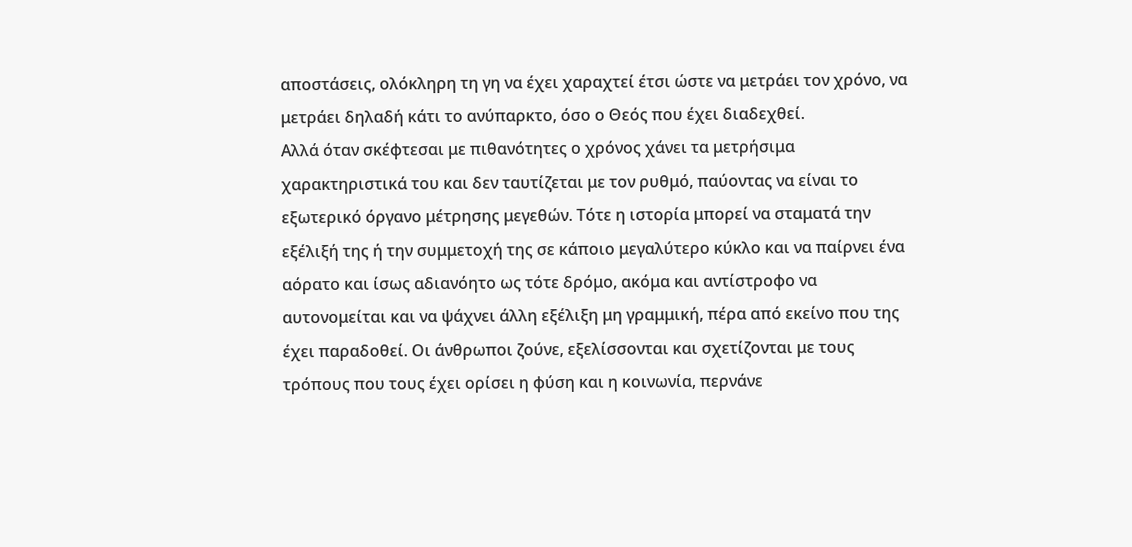αποστάσεις, ολόκληρη τη γη να έχει χαραχτεί έτσι ώστε να μετράει τον χρόνο, να μετράει δηλαδή κάτι το ανύπαρκτο, όσο ο Θεός που έχει διαδεχθεί.
Αλλά όταν σκέφτεσαι με πιθανότητες ο χρόνος χάνει τα μετρήσιμα χαρακτηριστικά του και δεν ταυτίζεται με τον ρυθμό, παύοντας να είναι το εξωτερικό όργανο μέτρησης μεγεθών. Τότε η ιστορία μπορεί να σταματά την εξέλιξή της ή την συμμετοχή της σε κάποιο μεγαλύτερο κύκλο και να παίρνει ένα αόρατο και ίσως αδιανόητο ως τότε δρόμο, ακόμα και αντίστροφο να αυτονομείται και να ψάχνει άλλη εξέλιξη μη γραμμική, πέρα από εκείνο που της έχει παραδοθεί. Οι άνθρωποι ζούνε, εξελίσσονται και σχετίζονται με τους τρόπους που τους έχει ορίσει η φύση και η κοινωνία, περνάνε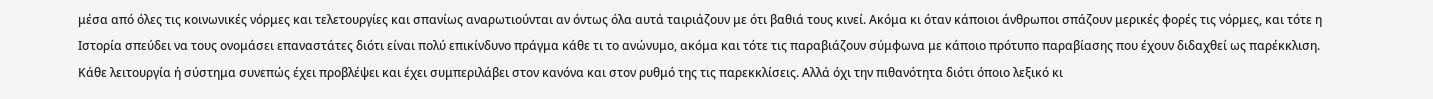μέσα από όλες τις κοινωνικές νόρμες και τελετουργίες και σπανίως αναρωτιούνται αν όντως όλα αυτά ταιριάζουν με ότι βαθιά τους κινεί. Ακόμα κι όταν κάποιοι άνθρωποι σπάζουν μερικές φορές τις νόρμες, και τότε η Ιστορία σπεύδει να τους ονομάσει επαναστάτες διότι είναι πολύ επικίνδυνο πράγμα κάθε τι το ανώνυμο, ακόμα και τότε τις παραβιάζουν σύμφωνα με κάποιο πρότυπο παραβίασης που έχουν διδαχθεί ως παρέκκλιση. Κάθε λειτουργία ή σύστημα συνεπώς έχει προβλέψει και έχει συμπεριλάβει στον κανόνα και στον ρυθμό της τις παρεκκλίσεις. Αλλά όχι την πιθανότητα διότι όποιο λεξικό κι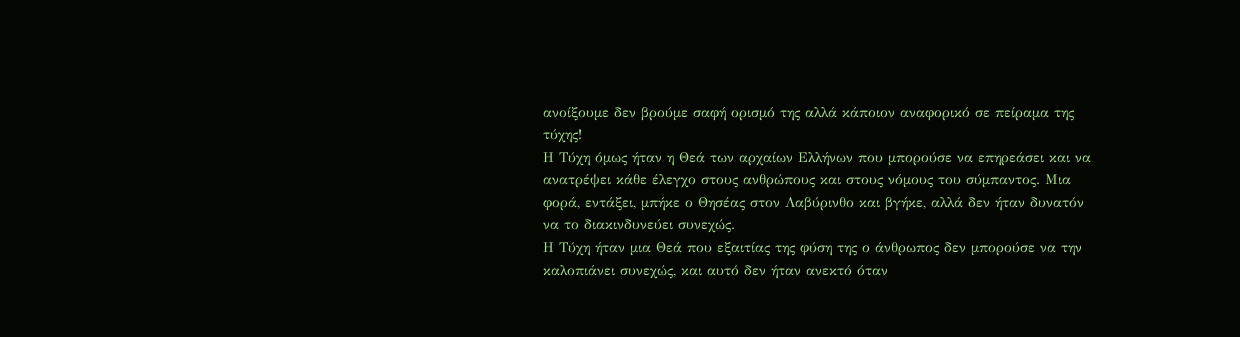ανοίξουμε δεν βρούμε σαφή ορισμό της αλλά κάποιον αναφορικό σε πείραμα της τύχης!
Η Τύχη όμως ήταν η Θεά των αρχαίων Ελλήνων που μπορούσε να επηρεάσει και να ανατρέψει κάθε έλεγχο στους ανθρώπους και στους νόμους του σύμπαντος. Μια φορά, εντάξει, μπήκε ο Θησέας στον Λαβύρινθο και βγήκε, αλλά δεν ήταν δυνατόν να το διακινδυνεύει συνεχώς.
Η Τύχη ήταν μια Θεά που εξαιτίας της φύση της ο άνθρωπος δεν μπορούσε να την καλοπιάνει συνεχώς, και αυτό δεν ήταν ανεκτό όταν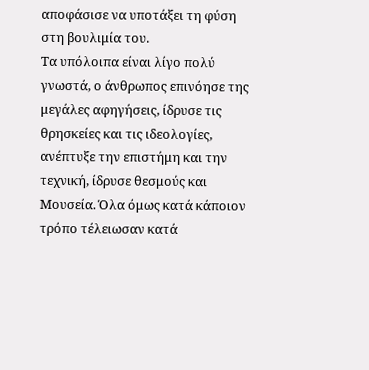αποφάσισε να υποτάξει τη φύση στη βουλιμία του.
Τα υπόλοιπα είναι λίγο πολύ γνωστά, ο άνθρωπος επινόησε της μεγάλες αφηγήσεις, ίδρυσε τις θρησκείες και τις ιδεολογίες, ανέπτυξε την επιστήμη και την τεχνική, ίδρυσε θεσμούς και Μουσεία. Όλα όμως κατά κάποιον τρόπο τέλειωσαν κατά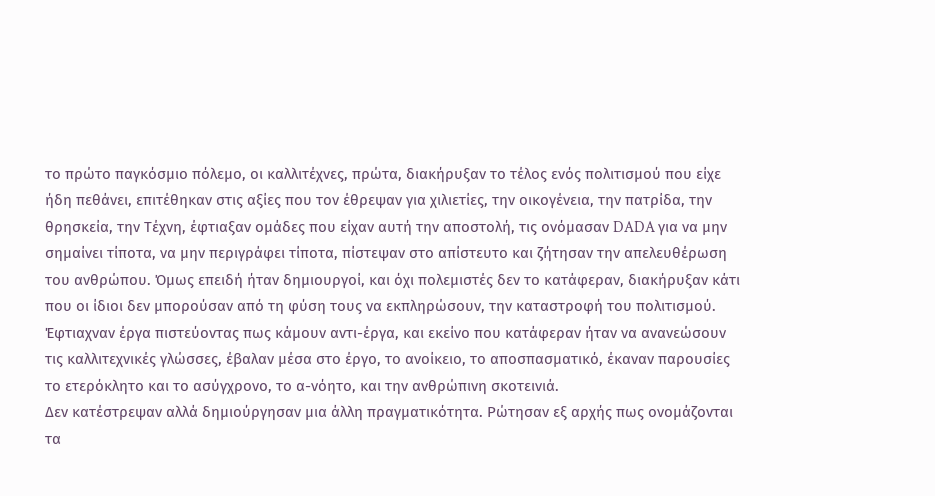το πρώτο παγκόσμιο πόλεμο, οι καλλιτέχνες, πρώτα, διακήρυξαν το τέλος ενός πολιτισμού που είχε ήδη πεθάνει, επιτέθηκαν στις αξίες που τον έθρεψαν για χιλιετίες, την οικογένεια, την πατρίδα, την θρησκεία, την Τέχνη, έφτιαξαν ομάδες που είχαν αυτή την αποστολή, τις ονόμασαν DADA για να μην σημαίνει τίποτα, να μην περιγράφει τίποτα, πίστεψαν στο απίστευτο και ζήτησαν την απελευθέρωση του ανθρώπου. Όμως επειδή ήταν δημιουργοί, και όχι πολεμιστές δεν το κατάφεραν, διακήρυξαν κάτι που οι ίδιοι δεν μπορούσαν από τη φύση τους να εκπληρώσουν, την καταστροφή του πολιτισμού. Έφτιαχναν έργα πιστεύοντας πως κάμουν αντι-έργα, και εκείνο που κατάφεραν ήταν να ανανεώσουν τις καλλιτεχνικές γλώσσες, έβαλαν μέσα στο έργο, το ανοίκειο, το αποσπασματικό, έκαναν παρουσίες το ετερόκλητο και το ασύγχρονο, το α-νόητο, και την ανθρώπινη σκοτεινιά.
Δεν κατέστρεψαν αλλά δημιούργησαν μια άλλη πραγματικότητα. Ρώτησαν εξ αρχής πως ονομάζονται τα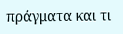πράγματα και τι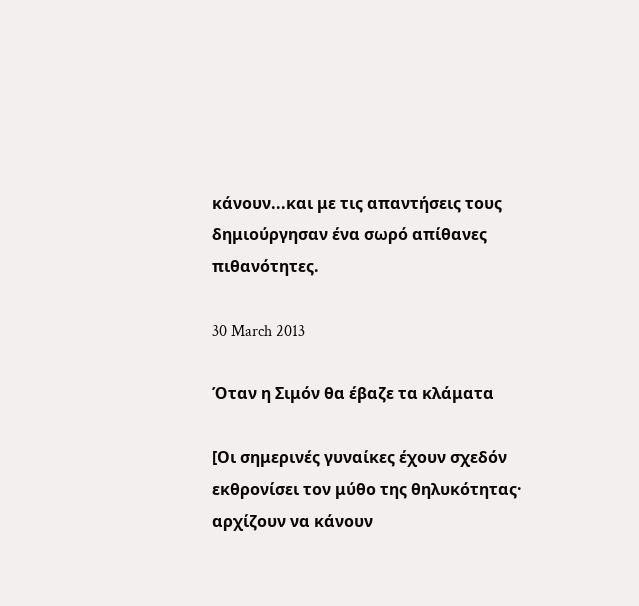κάνουν...και με τις απαντήσεις τους δημιούργησαν ένα σωρό απίθανες πιθανότητες.

30 March 2013

Όταν η Σιμόν θα έβαζε τα κλάματα

[Οι σημερινές γυναίκες έχουν σχεδόν εκθρονίσει τον μύθο της θηλυκότητας· αρχίζουν να κάνουν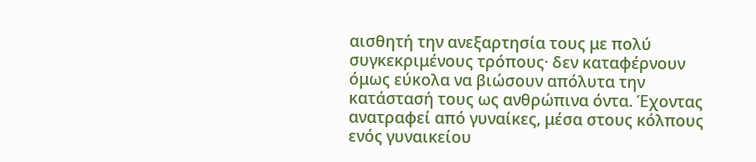αισθητή την ανεξαρτησία τους με πολύ συγκεκριμένους τρόπους· δεν καταφέρνουν όμως εύκολα να βιώσουν απόλυτα την κατάστασή τους ως ανθρώπινα όντα. Έχοντας ανατραφεί από γυναίκες, μέσα στους κόλπους ενός γυναικείου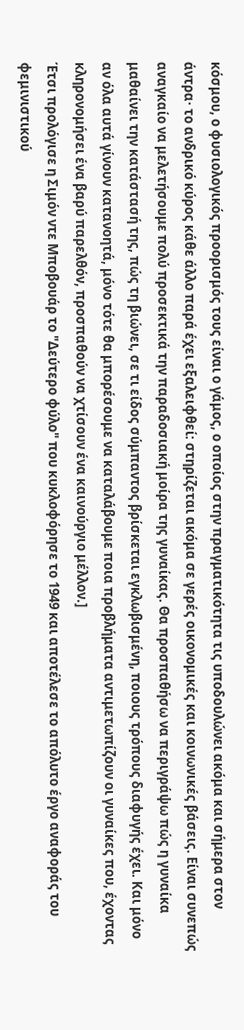κόσμου, ο φυσιολογικός προορισμός τους είναι ο γάμος, ο οποίος στην πραγματικότητα τις υποδουλώνει ακόμα και σήμερα στον άντρα· το ανδρικό κύρος κάθε άλλο παρά έχει εξαλειφθεί: στηρίζεται ακόμα σε γερές οικονομικές και κοινωνικές βάσεις. Είναι συνεπώς αναγκαίο να μελετήσουμε πολύ προσεκτικά την παραδοσιακή μοίρα της γυναίκας. Θα προσπαθήσω να περιγράψω πώς η γυναίκα μαθαίνει την κατάστασή της, πώς τη βιώνει, σε τι είδος σύμπαντος βρίσκεται εγκλωβισμένη, ποιους τρόπους διαφυγής έχει. Και μόνο αν όλα αυτά γίνουν κατανοητά, μόνο τότε θα μπορέσουμε να καταλάβουμε ποια προβλήματα αντιμετωπίζουν οι γυναίκες που, έχοντας κληρονομήσει ένα βαρύ παρελθόν, προσπαθούν να χτίσουν ένα καινούργιο μέλλον.]
Έτσι προλόγισε η Σιμόν ντε Μποβουάρ το "Δεύτερο φύλο" που κυκλοφόρησε το 1949 και αποτέλεσε το απόλυτο έργο αναφοράς του φεμινιστικού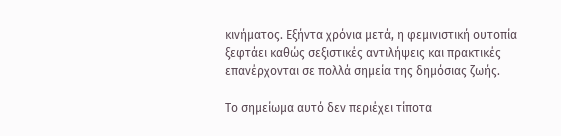κινήματος. Εξήντα χρόνια μετά, η φεμινιστική ουτοπία ξεφτάει καθώς σεξιστικές αντιλήψεις και πρακτικές επανέρχονται σε πολλά σημεία της δημόσιας ζωής.

Το σημείωμα αυτό δεν περιέχει τίποτα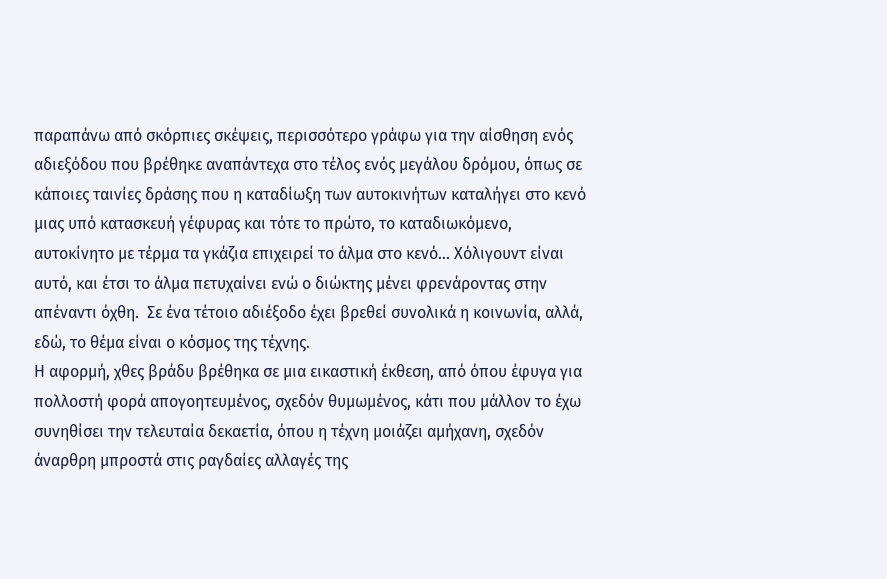παραπάνω από σκόρπιες σκέψεις, περισσότερο γράφω για την αίσθηση ενός αδιεξόδου που βρέθηκε αναπάντεχα στο τέλος ενός μεγάλου δρόμου, όπως σε κάποιες ταινίες δράσης που η καταδίωξη των αυτοκινήτων καταλήγει στο κενό μιας υπό κατασκευή γέφυρας και τότε το πρώτο, το καταδιωκόμενο, αυτοκίνητο με τέρμα τα γκάζια επιχειρεί το άλμα στο κενό... Χόλιγουντ είναι αυτό, και έτσι το άλμα πετυχαίνει ενώ ο διώκτης μένει φρενάροντας στην απέναντι όχθη.  Σε ένα τέτοιο αδιέξοδο έχει βρεθεί συνολικά η κοινωνία, αλλά, εδώ, το θέμα είναι ο κόσμος της τέχνης.
Η αφορμή, χθες βράδυ βρέθηκα σε μια εικαστική έκθεση, από όπου έφυγα για πολλοστή φορά απογοητευμένος, σχεδόν θυμωμένος, κάτι που μάλλον το έχω συνηθίσει την τελευταία δεκαετία, όπου η τέχνη μοιάζει αμήχανη, σχεδόν άναρθρη μπροστά στις ραγδαίες αλλαγές της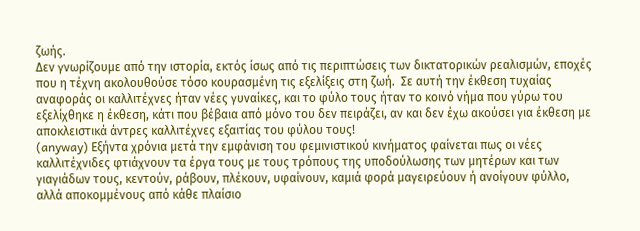ζωής.
Δεν γνωρίζουμε από την ιστορία, εκτός ίσως από τις περιπτώσεις των δικτατορικών ρεαλισμών, εποχές που η τέχνη ακολουθούσε τόσο κουρασμένη τις εξελίξεις στη ζωή.  Σε αυτή την έκθεση τυχαίας αναφοράς οι καλλιτέχνες ήταν νέες γυναίκες, και το φύλο τους ήταν το κοινό νήμα που γύρω του εξελίχθηκε η έκθεση, κάτι που βέβαια από μόνο του δεν πειράζει, αν και δεν έχω ακούσει για έκθεση με αποκλειστικά άντρες καλλιτέχνες εξαιτίας του φύλου τους!
(anyway) Εξήντα χρόνια μετά την εμφάνιση του φεμινιστικού κινήματος φαίνεται πως οι νέες καλλιτέχνιδες φτιάχνουν τα έργα τους με τους τρόπους της υποδούλωσης των μητέρων και των γιαγιάδων τους, κεντούν, ράβουν, πλέκουν, υφαίνουν, καμιά φορά μαγειρεύουν ή ανοίγουν φύλλο, αλλά αποκομμένους από κάθε πλαίσιο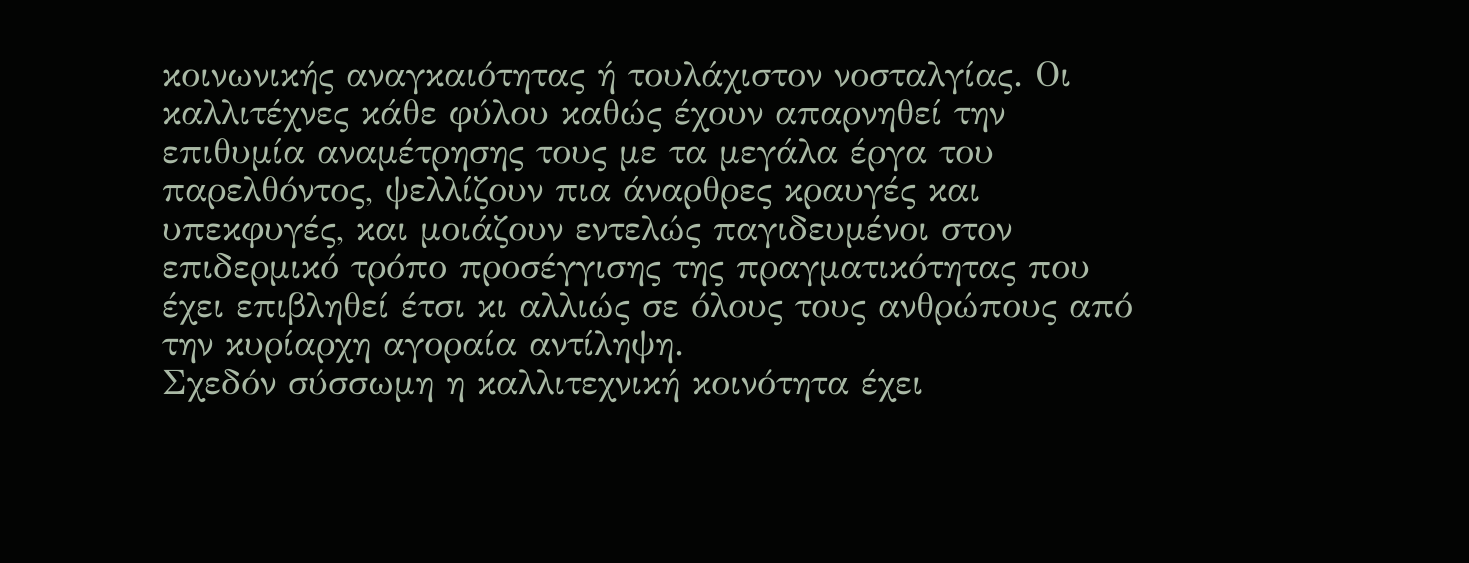κοινωνικής αναγκαιότητας ή τουλάχιστον νοσταλγίας. Οι καλλιτέχνες κάθε φύλου καθώς έχουν απαρνηθεί την επιθυμία αναμέτρησης τους με τα μεγάλα έργα του παρελθόντος, ψελλίζουν πια άναρθρες κραυγές και υπεκφυγές, και μοιάζουν εντελώς παγιδευμένοι στον επιδερμικό τρόπο προσέγγισης της πραγματικότητας που έχει επιβληθεί έτσι κι αλλιώς σε όλους τους ανθρώπους από την κυρίαρχη αγοραία αντίληψη.
Σχεδόν σύσσωμη η καλλιτεχνική κοινότητα έχει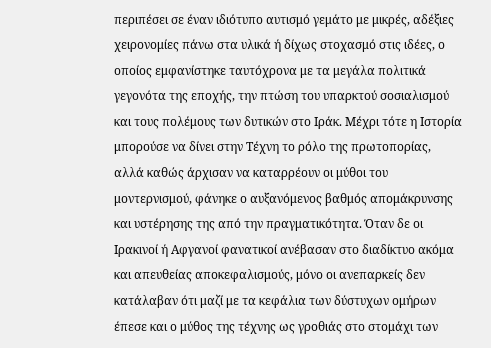περιπέσει σε έναν ιδιότυπο αυτισμό γεμάτο με μικρές, αδέξιες χειρονομίες πάνω στα υλικά ή δίχως στοχασμό στις ιδέες, ο οποίος εμφανίστηκε ταυτόχρονα με τα μεγάλα πολιτικά γεγονότα της εποχής, την πτώση του υπαρκτού σοσιαλισμού και τους πολέμους των δυτικών στο Ιράκ. Μέχρι τότε η Ιστορία μπορούσε να δίνει στην Τέχνη το ρόλο της πρωτοπορίας, αλλά καθώς άρχισαν να καταρρέουν οι μύθοι του μοντερνισμού, φάνηκε ο αυξανόμενος βαθμός απομάκρυνσης και υστέρησης της από την πραγματικότητα. Όταν δε οι Ιρακινοί ή Αφγανοί φανατικοί ανέβασαν στο διαδίκτυο ακόμα και απευθείας αποκεφαλισμούς, μόνο οι ανεπαρκείς δεν κατάλαβαν ότι μαζί με τα κεφάλια των δύστυχων ομήρων έπεσε και ο μύθος της τέχνης ως γροθιάς στο στομάχι των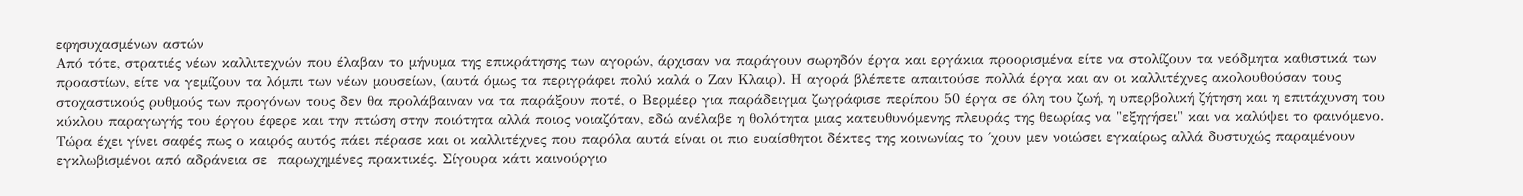εφησυχασμένων αστών
Από τότε, στρατιές νέων καλλιτεχνών που έλαβαν το μήνυμα της επικράτησης των αγορών, άρχισαν να παράγουν σωρηδόν έργα και εργάκια προορισμένα είτε να στολίζουν τα νεόδμητα καθιστικά των προαστίων, είτε να γεμίζουν τα λόμπι των νέων μουσείων, (αυτά όμως τα περιγράφει πολύ καλά ο Ζαν Κλαιρ). Η αγορά βλέπετε απαιτούσε πολλά έργα και αν οι καλλιτέχνες ακολουθούσαν τους στοχαστικούς ρυθμούς των προγόνων τους δεν θα προλάβαιναν να τα παράξουν ποτέ, ο Βερμέερ για παράδειγμα ζωγράφισε περίπου 50 έργα σε όλη του ζωή, η υπερβολική ζήτηση και η επιτάχυνση του κύκλου παραγωγής του έργου έφερε και την πτώση στην ποιότητα αλλά ποιος νοιαζόταν, εδώ ανέλαβε η θολότητα μιας κατευθυνόμενης πλευράς της θεωρίας να "εξηγήσει" και να καλύψει το φαινόμενο.
Τώρα έχει γίνει σαφές πως ο καιρός αυτός πάει πέρασε και οι καλλιτέχνες που παρόλα αυτά είναι οι πιο ευαίσθητοι δέκτες της κοινωνίας το ΄χουν μεν νοιώσει εγκαίρως αλλά δυστυχώς παραμένουν εγκλωβισμένοι από αδράνεια σε  παρωχημένες πρακτικές. Σίγουρα κάτι καινούργιο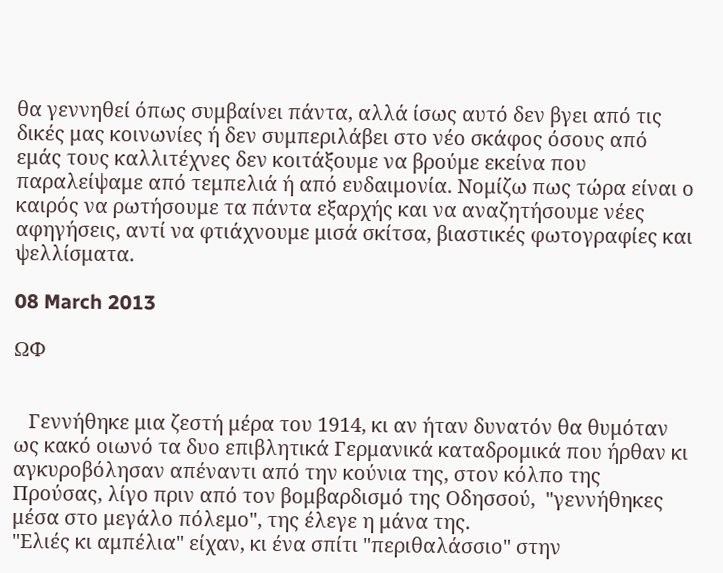θα γεννηθεί όπως συμβαίνει πάντα, αλλά ίσως αυτό δεν βγει από τις δικές μας κοινωνίες ή δεν συμπεριλάβει στο νέο σκάφος όσους από εμάς τους καλλιτέχνες δεν κοιτάξουμε να βρούμε εκείνα που παραλείψαμε από τεμπελιά ή από ευδαιμονία. Νομίζω πως τώρα είναι ο καιρός να ρωτήσουμε τα πάντα εξαρχής και να αναζητήσουμε νέες αφηγήσεις, αντί να φτιάχνουμε μισά σκίτσα, βιαστικές φωτογραφίες και ψελλίσματα.

08 March 2013

ΩΦ


   Γεννήθηκε μια ζεστή μέρα του 1914, κι αν ήταν δυνατόν θα θυμόταν ως κακό οιωνό τα δυο επιβλητικά Γερμανικά καταδρομικά που ήρθαν κι αγκυροβόλησαν απέναντι από την κούνια της, στον κόλπο της Προύσας, λίγο πριν από τον βομβαρδισμό της Οδησσού,  "γεννήθηκες μέσα στο μεγάλο πόλεμο", της έλεγε η μάνα της.
"Ελιές κι αμπέλια" είχαν, κι ένα σπίτι "περιθαλάσσιο" στην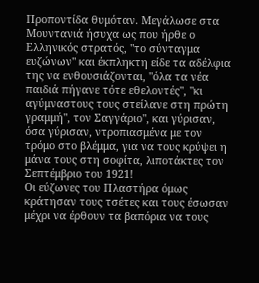Προποντίδα θυμόταν. Μεγάλωσε στα Μουντανιά ήσυχα ως που ήρθε ο Ελληνικός στρατός, "το σύνταγμα ευζώνων" και έκπληκτη είδε τα αδέλφια της να ενθουσιάζονται, "όλα τα νέα παιδιά πήγανε τότε εθελοντές", "κι αγύμναστους τους στείλανε στη πρώτη γραμμή", τον Σαγγάριο", και γύρισαν, όσα γύρισαν, ντροπιασμένα με τον τρόμο στο βλέμμα, για να τους κρύψει η μάνα τους στη σοφίτα, λιποτάκτες τον Σεπτέμβριο του 1921!
Οι εύζωνες του Πλαστήρα όμως κράτησαν τους τσέτες και τους έσωσαν μέχρι να έρθουν τα βαπόρια να τους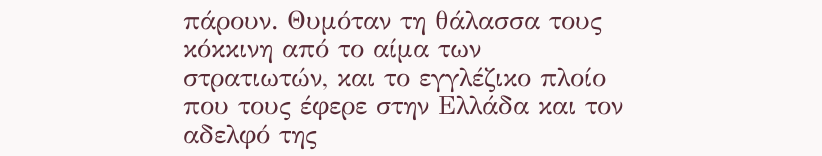πάρουν. Θυμόταν τη θάλασσα τους κόκκινη από το αίμα των στρατιωτών, και το εγγλέζικο πλοίο που τους έφερε στην Ελλάδα και τον αδελφό της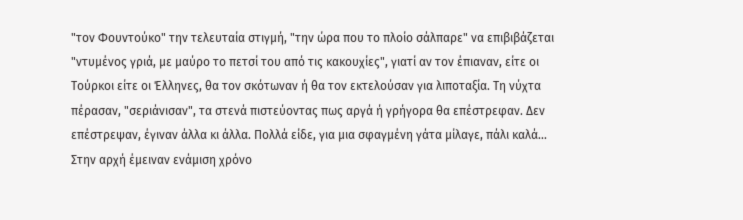"τον Φουντούκο" την τελευταία στιγμή, "την ώρα που το πλοίο σάλπαρε" να επιβιβάζεται "ντυμένος γριά, με μαύρο το πετσί του από τις κακουχίες", γιατί αν τον έπιαναν, είτε οι Τούρκοι είτε οι Έλληνες, θα τον σκότωναν ή θα τον εκτελούσαν για λιποταξία. Τη νύχτα πέρασαν, "σεριάνισαν", τα στενά πιστεύοντας πως αργά ή γρήγορα θα επέστρεφαν. Δεν επέστρεψαν, έγιναν άλλα κι άλλα. Πολλά είδε, για μια σφαγμένη γάτα μίλαγε, πάλι καλά...
Στην αρχή έμειναν ενάμιση χρόνο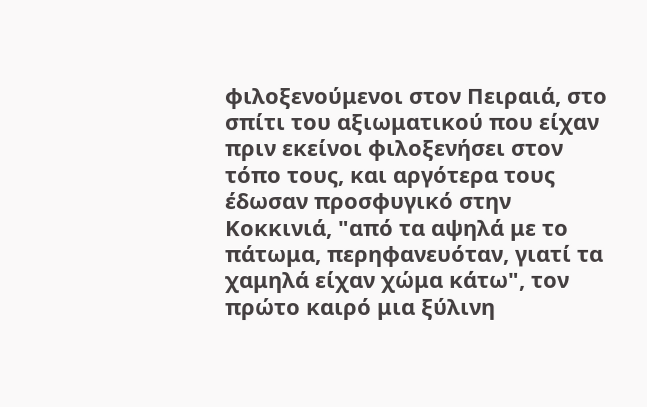φιλοξενούμενοι στον Πειραιά, στο σπίτι του αξιωματικού που είχαν πριν εκείνοι φιλοξενήσει στoν τόπο τους, και αργότερα τους έδωσαν προσφυγικό στην Κοκκινιά, "από τα αψηλά με το πάτωμα, περηφανευόταν, γιατί τα χαμηλά είχαν χώμα κάτω", τον πρώτο καιρό μια ξύλινη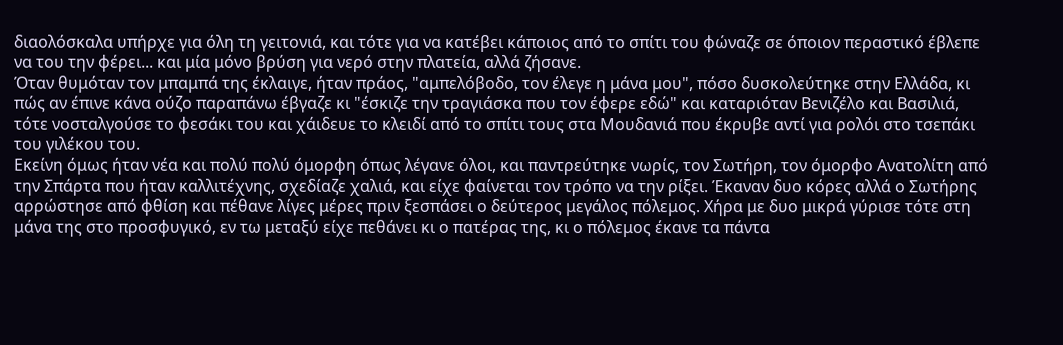διαολόσκαλα υπήρχε για όλη τη γειτονιά, και τότε για να κατέβει κάποιος από το σπίτι του φώναζε σε όποιον περαστικό έβλεπε να του την φέρει... και μία μόνο βρύση για νερό στην πλατεία, αλλά ζήσανε.
Όταν θυμόταν τον μπαμπά της έκλαιγε, ήταν πράος, "αμπελόβοδο, τον έλεγε η μάνα μου", πόσο δυσκολεύτηκε στην Ελλάδα, κι πώς αν έπινε κάνα ούζο παραπάνω έβγαζε κι "έσκιζε την τραγιάσκα που τον έφερε εδώ" και καταριόταν Βενιζέλο και Βασιλιά, τότε νοσταλγούσε το φεσάκι του και χάιδευε το κλειδί από το σπίτι τους στα Μουδανιά που έκρυβε αντί για ρολόι στο τσεπάκι του γιλέκου του.
Εκείνη όμως ήταν νέα και πολύ πολύ όμορφη όπως λέγανε όλοι, και παντρεύτηκε νωρίς, τον Σωτήρη, τον όμορφο Ανατολίτη από την Σπάρτα που ήταν καλλιτέχνης, σχεδίαζε χαλιά, και είχε φαίνεται τον τρόπο να την ρίξει. Έκαναν δυο κόρες αλλά ο Σωτήρης αρρώστησε από φθίση και πέθανε λίγες μέρες πριν ξεσπάσει ο δεύτερος μεγάλος πόλεμος. Χήρα με δυο μικρά γύρισε τότε στη μάνα της στο προσφυγικό, εν τω μεταξύ είχε πεθάνει κι ο πατέρας της, κι ο πόλεμος έκανε τα πάντα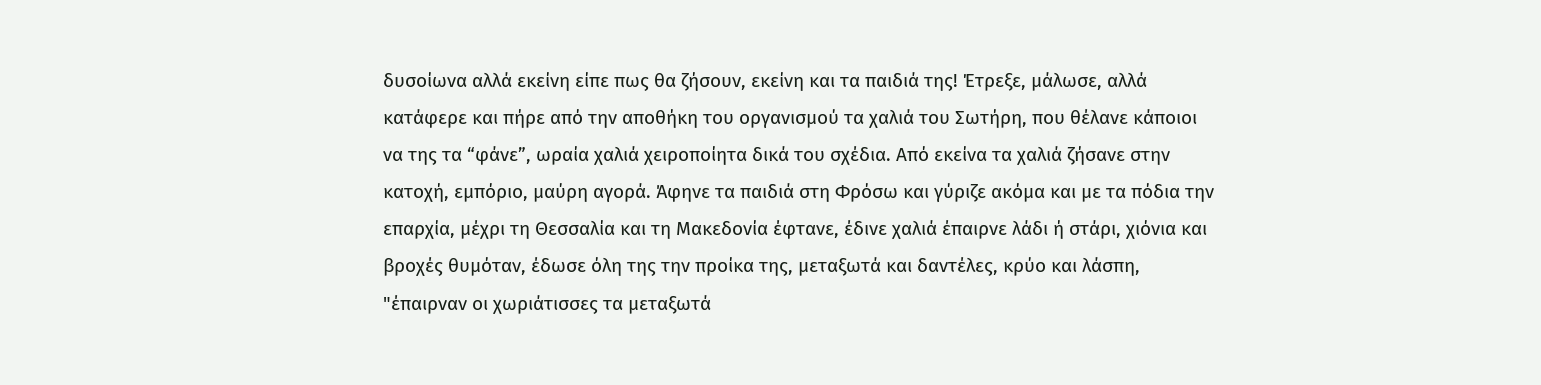δυσοίωνα αλλά εκείνη είπε πως θα ζήσουν, εκείνη και τα παιδιά της! Έτρεξε, μάλωσε, αλλά κατάφερε και πήρε από την αποθήκη του οργανισμού τα χαλιά του Σωτήρη, που θέλανε κάποιοι να της τα “φάνε”, ωραία χαλιά χειροποίητα δικά του σχέδια. Από εκείνα τα χαλιά ζήσανε στην κατοχή, εμπόριο, μαύρη αγορά. Άφηνε τα παιδιά στη Φρόσω και γύριζε ακόμα και με τα πόδια την επαρχία, μέχρι τη Θεσσαλία και τη Μακεδονία έφτανε, έδινε χαλιά έπαιρνε λάδι ή στάρι, χιόνια και βροχές θυμόταν, έδωσε όλη της την προίκα της, μεταξωτά και δαντέλες, κρύο και λάσπη, "έπαιρναν οι χωριάτισσες τα μεταξωτά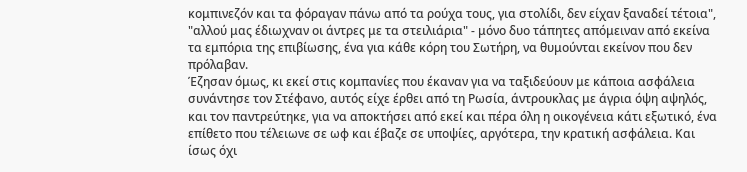κομπινεζόν και τα φόραγαν πάνω από τα ρούχα τους, για στολίδι, δεν είχαν ξαναδεί τέτοια", "αλλού μας έδιωχναν οι άντρες με τα στειλιάρια" - μόνο δυο τάπητες απόμειναν από εκείνα τα εμπόρια της επιβίωσης, ένα για κάθε κόρη του Σωτήρη, να θυμούνται εκείνον που δεν πρόλαβαν.
Έζησαν όμως, κι εκεί στις κομπανίες που έκαναν για να ταξιδεύουν με κάποια ασφάλεια συνάντησε τον Στέφανο, αυτός είχε έρθει από τη Ρωσία, άντρουκλας με άγρια όψη αψηλός, και τον παντρεύτηκε, για να αποκτήσει από εκεί και πέρα όλη η οικογένεια κάτι εξωτικό, ένα επίθετο που τέλειωνε σε ωφ και έβαζε σε υποψίες, αργότερα, την κρατική ασφάλεια. Και ίσως όχι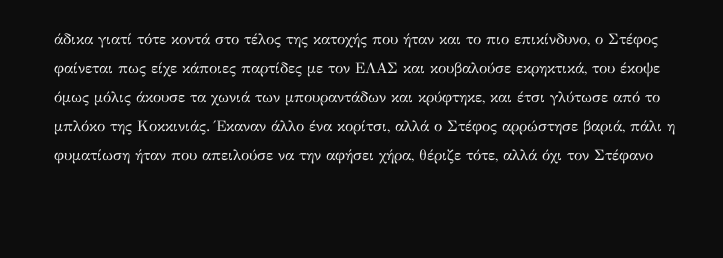άδικα γιατί τότε κοντά στο τέλος της κατοχής που ήταν και το πιο επικίνδυνο, ο Στέφος φαίνεται πως είχε κάποιες παρτίδες με τον ΕΛΑΣ και κουβαλούσε εκρηκτικά, του έκοψε όμως μόλις άκουσε τα χωνιά των μπουραντάδων και κρύφτηκε, και έτσι γλύτωσε από το μπλόκο της Κοκκινιάς. Έκαναν άλλο ένα κορίτσι, αλλά ο Στέφος αρρώστησε βαριά, πάλι η φυματίωση ήταν που απειλούσε να την αφήσει χήρα, θέριζε τότε, αλλά όχι τον Στέφανο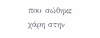που σώθηκε χάρη στην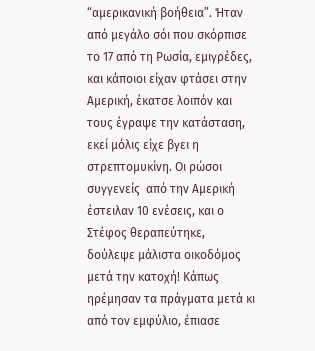“αμερικανική βοήθεια”. Ήταν από μεγάλο σόι που σκόρπισε το 17 από τη Ρωσία, εμιγρέδες, και κάποιοι είχαν φτάσει στην Αμερική, έκατσε λοιπόν και τους έγραψε την κατάσταση, εκεί μόλις είχε βγει η στρεπτομυκίνη. Οι ρώσοι συγγενείς  από την Αμερική έστειλαν 10 ενέσεις, και ο Στέφος θεραπεύτηκε, δούλεψε μάλιστα οικοδόμος μετά την κατοχή! Κάπως ηρέμησαν τα πράγματα μετά κι από τον εμφύλιο, έπιασε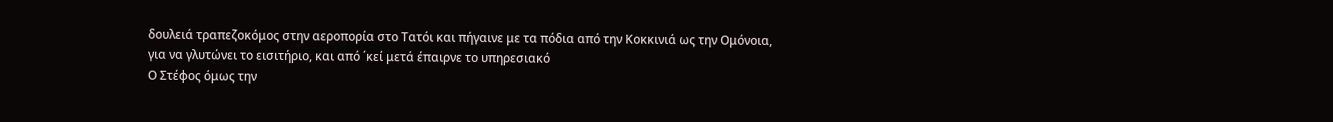δουλειά τραπεζοκόμος στην αεροπορία στο Τατόι και πήγαινε με τα πόδια από την Κοκκινιά ως την Ομόνοια, για να γλυτώνει το εισιτήριο, και από ΄κεί μετά έπαιρνε το υπηρεσιακό
Ο Στέφος όμως την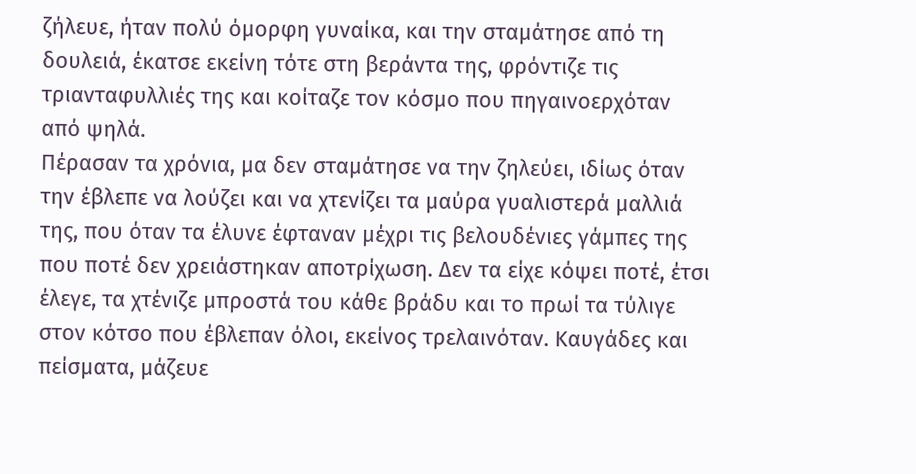ζήλευε, ήταν πολύ όμορφη γυναίκα, και την σταμάτησε από τη δουλειά, έκατσε εκείνη τότε στη βεράντα της, φρόντιζε τις τριανταφυλλιές της και κοίταζε τον κόσμο που πηγαινοερχόταν από ψηλά.
Πέρασαν τα χρόνια, μα δεν σταμάτησε να την ζηλεύει, ιδίως όταν την έβλεπε να λούζει και να χτενίζει τα μαύρα γυαλιστερά μαλλιά της, που όταν τα έλυνε έφταναν μέχρι τις βελουδένιες γάμπες της που ποτέ δεν χρειάστηκαν αποτρίχωση. Δεν τα είχε κόψει ποτέ, έτσι έλεγε, τα χτένιζε μπροστά του κάθε βράδυ και το πρωί τα τύλιγε στον κότσο που έβλεπαν όλοι, εκείνος τρελαινόταν. Καυγάδες και πείσματα, μάζευε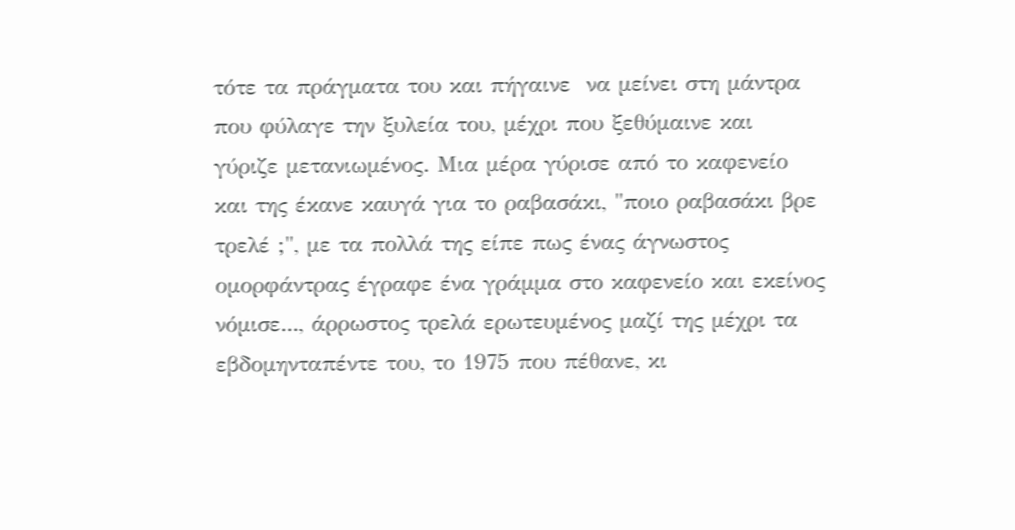τότε τα πράγματα του και πήγαινε  να μείνει στη μάντρα που φύλαγε την ξυλεία του, μέχρι που ξεθύμαινε και γύριζε μετανιωμένος. Μια μέρα γύρισε από το καφενείο και της έκανε καυγά για το ραβασάκι, "ποιο ραβασάκι βρε τρελέ ;", με τα πολλά της είπε πως ένας άγνωστος ομορφάντρας έγραφε ένα γράμμα στο καφενείο και εκείνος νόμισε..., άρρωστος τρελά ερωτευμένος μαζί της μέχρι τα εβδομηνταπέντε του, το 1975 που πέθανε, κι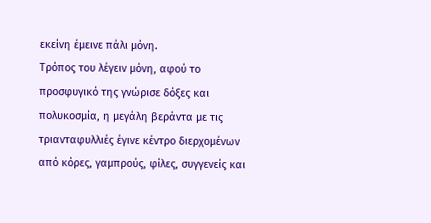εκείνη έμεινε πάλι μόνη.
Τρόπος του λέγειν μόνη, αφού το προσφυγικό της γνώρισε δόξες και πολυκοσμία, η μεγάλη βεράντα με τις τριανταφυλλιές έγινε κέντρο διερχομένων από κόρες, γαμπρούς, φίλες, συγγενείς και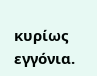κυρίως εγγόνια.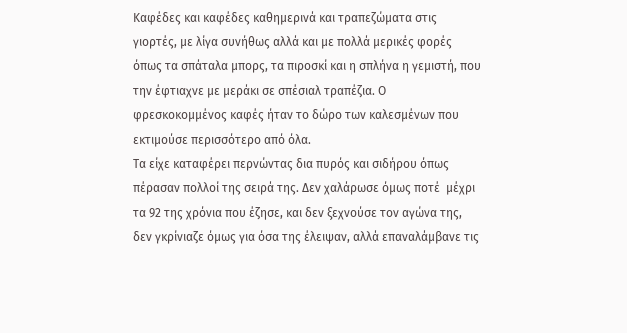Καφέδες και καφέδες καθημερινά και τραπεζώματα στις γιορτές, με λίγα συνήθως αλλά και με πολλά μερικές φορές όπως τα σπάταλα μπορς, τα πιροσκί και η σπλήνα η γεμιστή, που την έφτιαχνε με μεράκι σε σπέσιαλ τραπέζια. Ο φρεσκοκομμένος καφές ήταν το δώρο των καλεσμένων που εκτιμούσε περισσότερο από όλα.
Τα είχε καταφέρει περνώντας δια πυρός και σιδήρου όπως πέρασαν πολλοί της σειρά της. Δεν χαλάρωσε όμως ποτέ  μέχρι τα 92 της χρόνια που έζησε, και δεν ξεχνούσε τον αγώνα της, δεν γκρίνιαζε όμως για όσα της έλειψαν, αλλά επαναλάμβανε τις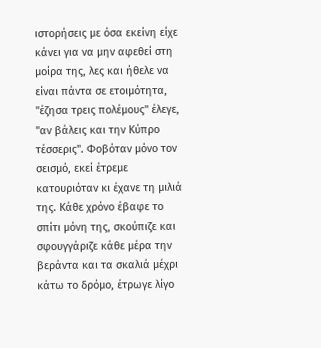ιστορήσεις με όσα εκείνη είχε κάνει για να μην αφεθεί στη μοίρα της, λες και ήθελε να είναι πάντα σε ετοιμότητα, "έζησα τρεις πολέμους" έλεγε, "αν βάλεις και την Κύπρο τέσσερις". Φοβόταν μόνο τον σεισμό, εκεί έτρεμε κατουριόταν κι έχανε τη μιλιά της. Κάθε χρόνο έβαφε το σπίτι μόνη της, σκούπιζε και σφουγγάριζε κάθε μέρα την βεράντα και τα σκαλιά μέχρι κάτω το δρόμο, έτρωγε λίγο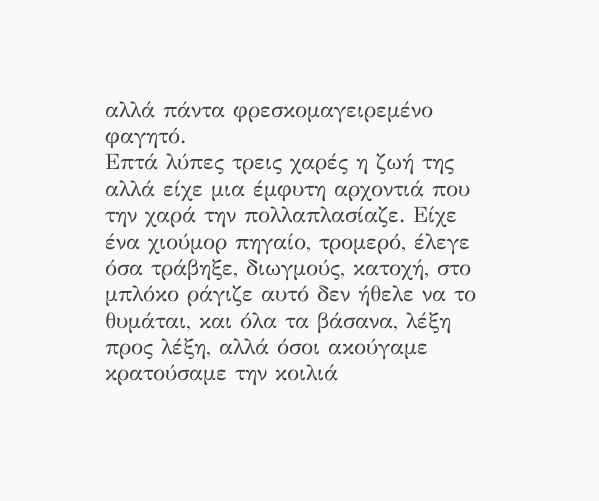αλλά πάντα φρεσκομαγειρεμένο φαγητό.
Επτά λύπες τρεις χαρές η ζωή της αλλά είχε μια έμφυτη αρχοντιά που την χαρά την πολλαπλασίαζε. Είχε ένα χιούμορ πηγαίο, τρομερό, έλεγε όσα τράβηξε, διωγμούς, κατοχή, στο μπλόκο ράγιζε αυτό δεν ήθελε να το θυμάται, και όλα τα βάσανα, λέξη προς λέξη, αλλά όσοι ακούγαμε κρατούσαμε την κοιλιά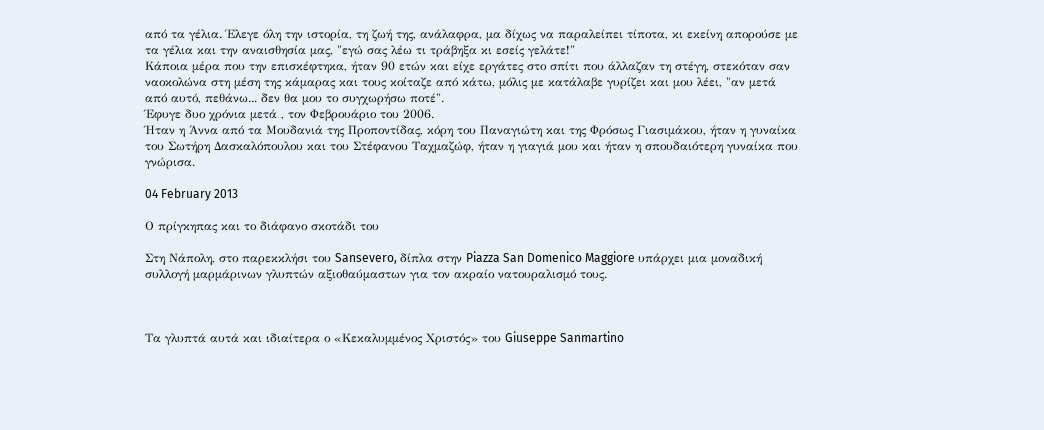από τα γέλια. Έλεγε όλη την ιστορία, τη ζωή της, ανάλαφρα, μα δίχως να παραλείπει τίποτα, κι εκείνη απορούσε με τα γέλια και την αναισθησία μας, "εγώ σας λέω τι τράβηξα κι εσείς γελάτε!"
Κάποια μέρα που την επισκέφτηκα, ήταν 90 ετών και είχε εργάτες στο σπίτι που άλλαζαν τη στέγη, στεκόταν σαν ναοκολώνα στη μέση της κάμαρας και τους κοίταζε από κάτω, μόλις με κατάλαβε γυρίζει και μου λέει, "αν μετά από αυτό, πεθάνω... δεν θα μου το συγχωρήσω ποτέ".
Έφυγε δυο χρόνια μετά , τον Φεβρουάριο του 2006.
Ήταν η Άννα από τα Μουδανιά της Προποντίδας, κόρη του Παναγιώτη και της Φρόσως Γιασιμάκου, ήταν η γυναίκα του Σωτήρη Δασκαλόπουλου και του Στέφανου Ταχμαζώφ, ήταν η γιαγιά μου και ήταν η σπουδαιότερη γυναίκα που γνώρισα.

04 February 2013

Ο πρίγκηπας και το διάφανο σκοτάδι του

Στη Νάπολη, στο παρεκκλήσι του Sansevero, δίπλα στην Piazza San Domenico Maggiore υπάρχει μια μοναδική συλλογή μαρμάρινων γλυπτών αξιοθαύμαστων για τον ακραίο νατουραλισμό τους.



Τα γλυπτά αυτά και ιδιαίτερα ο «Κεκαλυμμένος Χριστός» του Giuseppe Sanmartino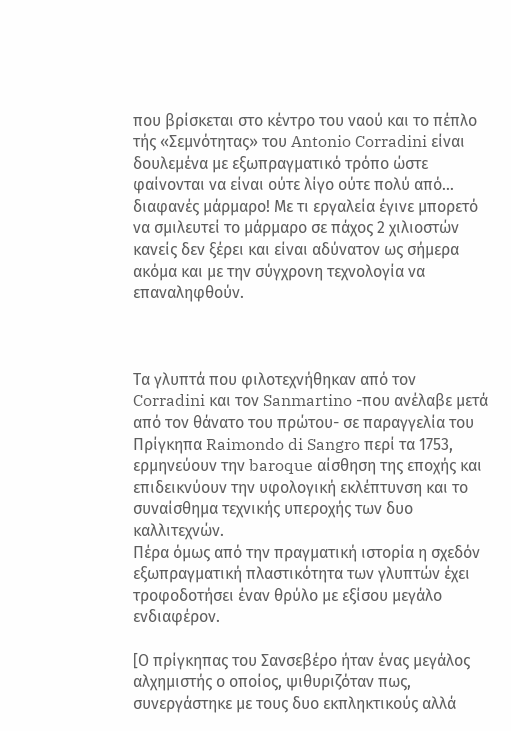που βρίσκεται στο κέντρο του ναού και το πέπλο τής «Σεμνότητας» του Antonio Corradini είναι δουλεμένα με εξωπραγματικό τρόπο ώστε φαίνονται να είναι ούτε λίγο ούτε πολύ από… διαφανές μάρμαρο! Με τι εργαλεία έγινε μπορετό να σμιλευτεί το μάρμαρο σε πάχος 2 χιλιοστών κανείς δεν ξέρει και είναι αδύνατον ως σήμερα ακόμα και με την σύγχρονη τεχνολογία να επαναληφθούν.



Τα γλυπτά που φιλοτεχνήθηκαν από τον Corradini και τον Sanmartino -που ανέλαβε μετά από τον θάνατο του πρώτου- σε παραγγελία του Πρίγκηπα Raimondo di Sangro περί τα 1753, ερμηνεύουν την baroque αίσθηση της εποχής και επιδεικνύουν την υφολογική εκλέπτυνση και το συναίσθημα τεχνικής υπεροχής των δυο καλλιτεχνών.
Πέρα όμως από την πραγματική ιστορία η σχεδόν εξωπραγματική πλαστικότητα των γλυπτών έχει τροφοδοτήσει έναν θρύλο με εξίσου μεγάλο ενδιαφέρον.

[Ο πρίγκηπας του Σανσεβέρο ήταν ένας μεγάλος αλχημιστής ο οποίος, ψιθυριζόταν πως, συνεργάστηκε με τους δυο εκπληκτικούς αλλά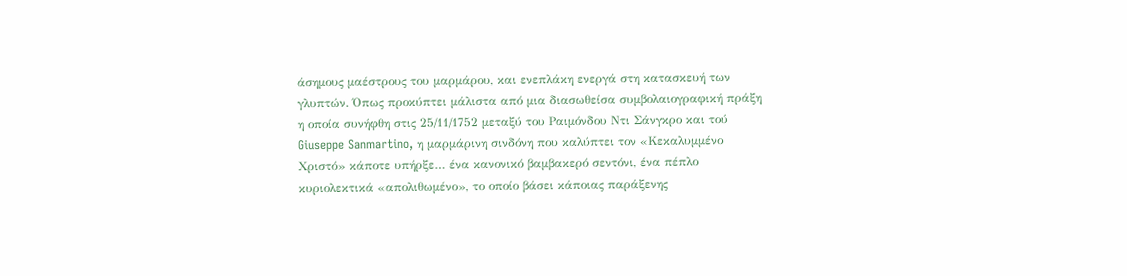άσημους μαέστρους του μαρμάρου, και ενεπλάκη ενεργά στη κατασκευή των γλυπτών. Όπως προκύπτει μάλιστα από μια διασωθείσα συμβολαιογραφική πράξη η οποία συνήφθη στις 25/11/1752 μεταξύ του Ραιμόνδου Ντι Σάνγκρο και τού Giuseppe Sanmartino, η μαρμάρινη σινδόνη που καλύπτει τον «Κεκαλυμμένο Χριστό» κάποτε υπήρξε… ένα κανονικό βαμβακερό σεντόνι, ένα πέπλο κυριολεκτικά «απολιθωμένο», το οποίο βάσει κάποιας παράξενης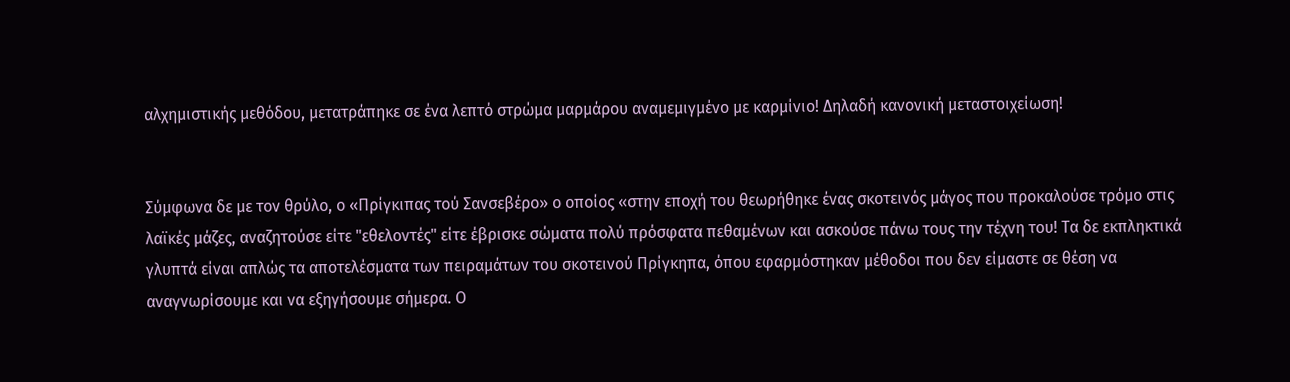αλχημιστικής μεθόδου, μετατράπηκε σε ένα λεπτό στρώμα μαρμάρου αναμεμιγμένο με καρμίνιο! Δηλαδή κανονική μεταστοιχείωση!


Σύμφωνα δε με τον θρύλο, ο «Πρίγκιπας τού Σανσεβέρο» ο οποίος «στην εποχή του θεωρήθηκε ένας σκοτεινός μάγος που προκαλούσε τρόμο στις λαϊκές μάζες, αναζητούσε είτε "εθελοντές" είτε έβρισκε σώματα πολύ πρόσφατα πεθαμένων και ασκούσε πάνω τους την τέχνη του! Τα δε εκπληκτικά γλυπτά είναι απλώς τα αποτελέσματα των πειραμάτων του σκοτεινού Πρίγκηπα, όπου εφαρμόστηκαν μέθοδοι που δεν είμαστε σε θέση να αναγνωρίσουμε και να εξηγήσουμε σήμερα. Ο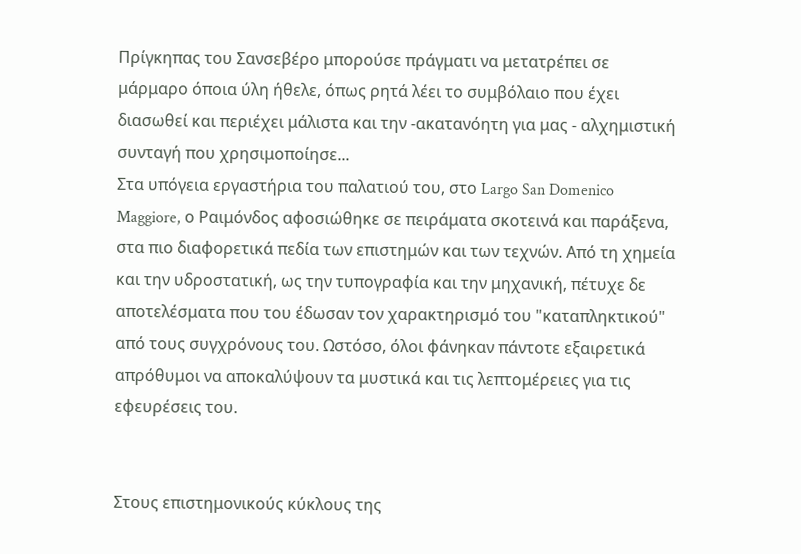Πρίγκηπας του Σανσεβέρο μπορούσε πράγματι να μετατρέπει σε μάρμαρο όποια ύλη ήθελε, όπως ρητά λέει το συμβόλαιο που έχει διασωθεί και περιέχει μάλιστα και την -ακατανόητη για μας - αλχημιστική συνταγή που χρησιμοποίησε...
Στα υπόγεια εργαστήρια του παλατιού του, στο Largo San Domenico Maggiore, ο Ραιμόνδος αφοσιώθηκε σε πειράματα σκοτεινά και παράξενα, στα πιο διαφορετικά πεδία των επιστημών και των τεχνών. Από τη χημεία και την υδροστατική, ως την τυπογραφία και την μηχανική, πέτυχε δε αποτελέσματα που του έδωσαν τον χαρακτηρισμό του "καταπληκτικού"  από τους συγχρόνους του. Ωστόσο, όλοι φάνηκαν πάντοτε εξαιρετικά απρόθυμοι να αποκαλύψουν τα μυστικά και τις λεπτομέρειες για τις εφευρέσεις του.


Στους επιστημονικούς κύκλους της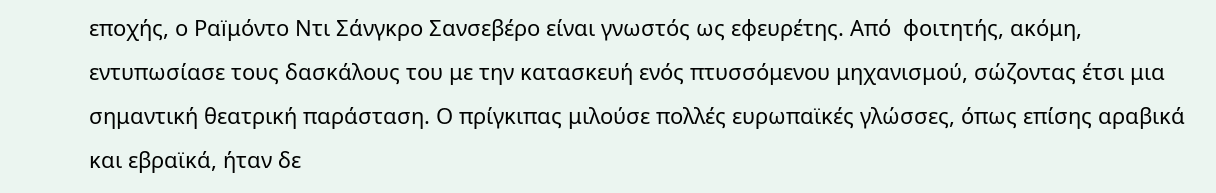εποχής, ο Ραïμόντο Ντι Σάνγκρο Σανσεβέρο είναι γνωστός ως εφευρέτης. Από  φοιτητής, ακόμη, εντυπωσίασε τους δασκάλους του με την κατασκευή ενός πτυσσόμενου μηχανισμού, σώζοντας έτσι μια σημαντική θεατρική παράσταση. Ο πρίγκιπας μιλούσε πολλές ευρωπαϊκές γλώσσες, όπως επίσης αραβικά και εβραϊκά, ήταν δε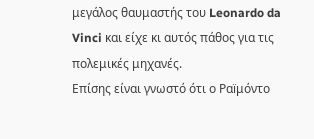μεγάλος θαυμαστής του Leonardo da Vinci και είχε κι αυτός πάθος για τις πολεμικές μηχανές.
Επίσης είναι γνωστό ότι ο Ραïμόντο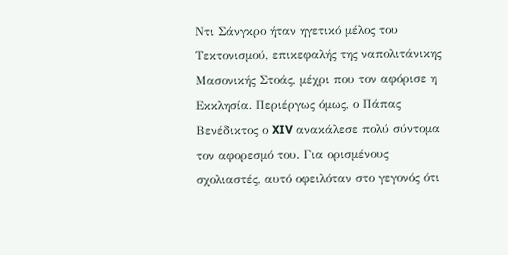Ντι Σάνγκρο ήταν ηγετικό μέλος του Τεκτονισμού, επικεφαλής της ναπολιτάνικης Μασονικής Στοάς, μέχρι που τον αφόρισε η Εκκλησία. Περιέργως όμως, ο Πάπας Βενέδικτος ο XIV ανακάλεσε πολύ σύντομα τον αφορεσμό του. Για ορισμένους σχολιαστές, αυτό οφειλόταν στο γεγονός ότι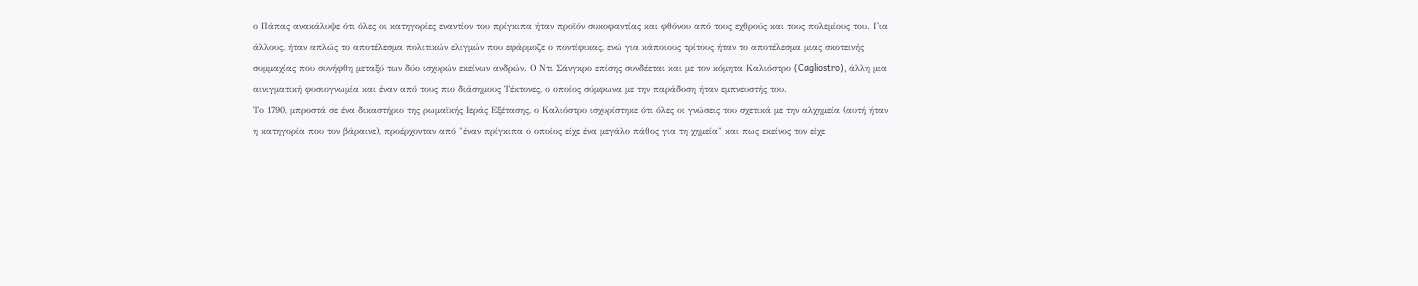ο Πάπας ανακάλυψε ότι όλες οι κατηγορίες εναντίον του πρίγκιπα ήταν προϊόν συκοφαντίας και φθόνου από τους εχθρούς και τους πολεμίους του. Για άλλους, ήταν απλώς το αποτέλεσμα πολιτικών ελιγμών που εφάρμοζε ο ποντίφικας, ενώ για κάποιους τρίτους ήταν το αποτέλεσμα μιας σκοτεινής συμμαχίας που συνήφθη μεταξύ των δύο ισχυρών εκείνων ανδρών. Ο Ντι Σάνγκρο επίσης συνδέεται και με τον κόμητα Καλιόστρο (Cagliostro), άλλη μια αινιγματική φυσιογνωμία και έναν από τους πιο διάσημους Τέκτονες, ο οποίος σύμφωνα με την παράδοση ήταν εμπνευστής του.
Το 1790, μπροστά σε ένα δικαστήριο της ρωμαϊκής Ιεράς Εξέτασης, ο Καλιόστρο ισχυρίστηκε ότι όλες οι γνώσεις του σχετικά με την αλχημεία (αυτή ήταν η κατηγορία που τον βάραινε), προέρχονταν από "έναν πρίγκιπα ο οποίος είχε ένα μεγάλο πάθος για τη χημεία" και πως εκείνος τον είχε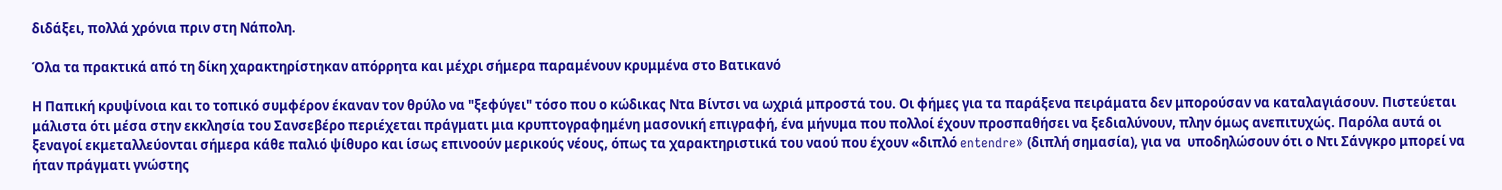διδάξει, πολλά χρόνια πριν στη Νάπολη.

Όλα τα πρακτικά από τη δίκη χαρακτηρίστηκαν απόρρητα και μέχρι σήμερα παραμένουν κρυμμένα στο Βατικανό

Η Παπική κρυψίνοια και το τοπικό συμφέρον έκαναν τον θρύλο να "ξεφύγει" τόσο που ο κώδικας Ντα Βίντσι να ωχριά μπροστά του. Οι φήμες για τα παράξενα πειράματα δεν μπορούσαν να καταλαγιάσουν. Πιστεύεται μάλιστα ότι μέσα στην εκκλησία του Σανσεβέρο περιέχεται πράγματι μια κρυπτογραφημένη μασονική επιγραφή, ένα μήνυμα που πολλοί έχουν προσπαθήσει να ξεδιαλύνουν, πλην όμως ανεπιτυχώς. Παρόλα αυτά οι ξεναγοί εκμεταλλεύονται σήμερα κάθε παλιό ψίθυρο και ίσως επινοούν μερικούς νέους, όπως τα χαρακτηριστικά του ναού που έχουν «διπλό entendre» (διπλή σημασία), για να  υποδηλώσουν ότι ο Ντι Σάνγκρο μπορεί να ήταν πράγματι γνώστης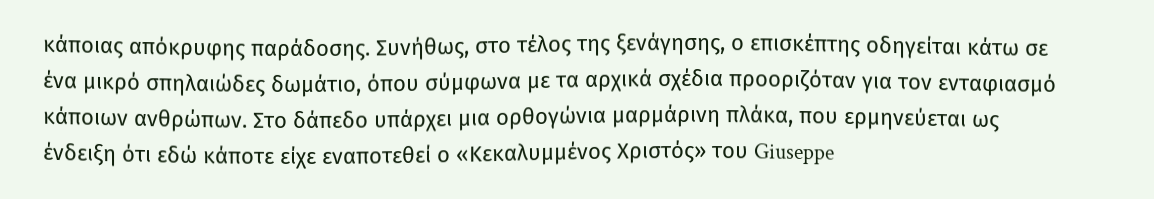κάποιας απόκρυφης παράδοσης. Συνήθως, στο τέλος της ξενάγησης, ο επισκέπτης οδηγείται κάτω σε ένα μικρό σπηλαιώδες δωμάτιο, όπου σύμφωνα με τα αρχικά σχέδια προοριζόταν για τον ενταφιασμό κάποιων ανθρώπων. Στο δάπεδο υπάρχει μια ορθογώνια μαρμάρινη πλάκα, που ερμηνεύεται ως ένδειξη ότι εδώ κάποτε είχε εναποτεθεί ο «Κεκαλυμμένος Χριστός» του Giuseppe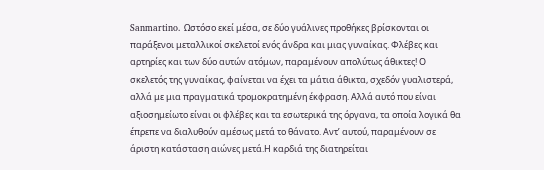Sanmartino. Ωστόσο εκεί μέσα, σε δύο γυάλινες προθήκες βρίσκονται οι παράξενοι μεταλλικοί σκελετοί ενός άνδρα και μιας γυναίκας. Φλέβες και αρτηρίες και των δύο αυτών ατόμων, παραμένουν απολύτως άθικτες! Ο σκελετός της γυναίκας, φαίνεται να έχει τα μάτια άθικτα, σχεδόν γυαλιστερά, αλλά με μια πραγματικά τρομοκρατημένη έκφραση. Αλλά αυτό που είναι αξιοσημείωτο είναι οι φλέβες και τα εσωτερικά της όργανα, τα οποία λογικά θα έπρεπε να διαλυθούν αμέσως μετά το θάνατο. Αντ’ αυτού, παραμένουν σε άριστη κατάσταση αιώνες μετά.Η καρδιά της διατηρείται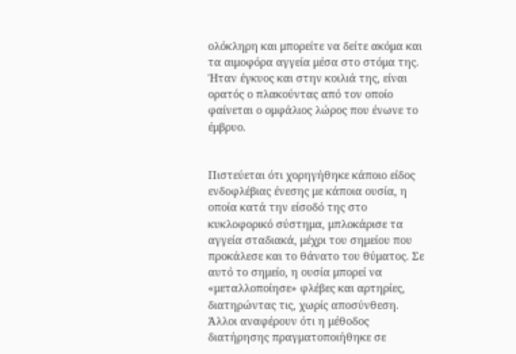ολόκληρη και μπορείτε να δείτε ακόμα και τα αιμοφόρα αγγεία μέσα στο στόμα της. Ήταν έγκυος και στην κοιλιά της, είναι ορατός ο πλακούντας από τον οποίο φαίνεται ο ομφάλιος λώρος που ένωνε το έμβρυο.


Πιστεύεται ότι χορηγήθηκε κάποιο είδος ενδοφλέβιας ένεσης με κάποια ουσία, η οποία κατά την είσοδό της στο κυκλοφορικό σύστημα, μπλοκάρισε τα αγγεία σταδιακά, μέχρι του σημείου που προκάλεσε και το θάνατο του θύματος. Σε αυτό το σημείο, η ουσία μπορεί να «μεταλλοποίησε» φλέβες και αρτηρίες, διατηρώντας τις, χωρίς αποσύνθεση. Άλλοι αναφέρουν ότι η μέθοδος διατήρησης πραγματοποιήθηκε σε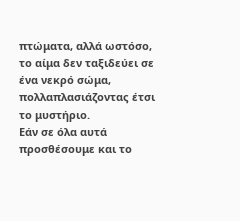πτώματα, αλλά ωστόσο, το αίμα δεν ταξιδεύει σε ένα νεκρό σώμα, πολλαπλασιάζοντας έτσι το μυστήριο.
Εάν σε όλα αυτά προσθέσουμε και το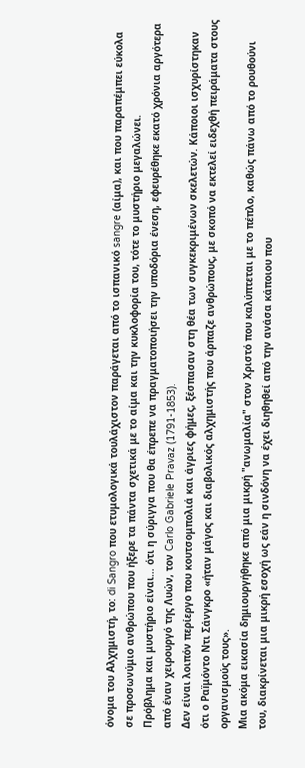όνομα του Αλχημιστή, το: di Sangro που ετυμολογικά τουλάχιστον παράγεται από το ισπανικό sangre (αίμα), και που παραπέμπει εύκολα σε προσωνύμιο ανθρώπου που ήξερε τα πάντα σχετικά με το αίμα και την κυκλοφορία του, τότε το μυστήριο μεγαλώνει.
Πρόβλημα και μυστήριο είναι… ότι η σύριγγα που θα έπρεπε να πραγματοποιήσει την υποδόρια ένεση, εφευρέθηκε εκατό χρόνια αργότερα από έναν χειρουργό της Λυών, τον Carlo Gabriele Pravaz (1791-1853).
Δεν είναι λοιπόν περίεργο που κουτσομπολιά και άγριες φήμες, ξέσπασαν στη θέα των συγκεκριμένων σκελετών. Κάποιοι ισχυρίστηκαν ότι ο Ραïμόντο Ντι Σάνγκρο «ήταν μάγος και διαβολικός αλχημιστής που άρπαζε ανθρώπους, με σκοπό να εκτελεί ειδεχθή πειράματα στους οργανισμούς τους».
Μια ακόμα εικασία δημιουργήθηκε από μια μικρή "ανωμαλία" στον Χριστό που καλύπτεται με το πέπλο, καθώς πάνω από το ρουθούνι του, διακρίνεται μια μικρή εσοχή ως εάν η σινδόνη να έχει διηθηθεί από την ανάσα κάποιου που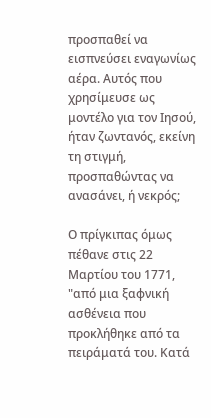προσπαθεί να εισπνεύσει εναγωνίως αέρα. Αυτός που χρησίμευσε ως μοντέλο για τον Ιησού, ήταν ζωντανός, εκείνη τη στιγμή, προσπαθώντας να ανασάνει, ή νεκρός;

Ο πρίγκιπας όμως πέθανε στις 22 Μαρτίου του 1771, "από μια ξαφνική ασθένεια που προκλήθηκε από τα πειράματά του. Κατά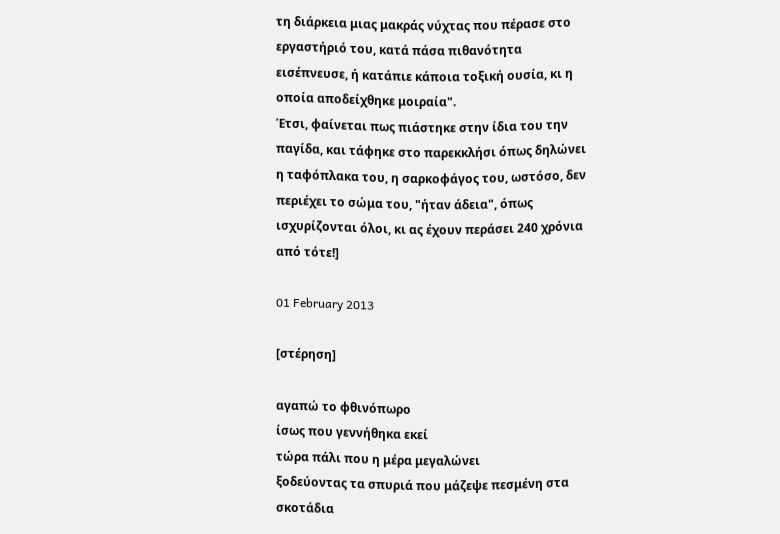τη διάρκεια μιας μακράς νύχτας που πέρασε στο εργαστήριό του, κατά πάσα πιθανότητα εισέπνευσε, ή κατάπιε κάποια τοξική ουσία, κι η οποία αποδείχθηκε μοιραία".
Έτσι, φαίνεται πως πιάστηκε στην ίδια του την παγίδα, και τάφηκε στο παρεκκλήσι όπως δηλώνει η ταφόπλακα του, η σαρκοφάγος του, ωστόσο, δεν περιέχει το σώμα του, "ήταν άδεια", όπως ισχυρίζονται όλοι, κι ας έχουν περάσει 240 χρόνια από τότε!]

01 February 2013

[στέρηση]

αγαπώ το φθινόπωρο
ίσως που γεννήθηκα εκεί
τώρα πάλι που η μέρα μεγαλώνει
ξοδεύοντας τα σπυριά που μάζεψε πεσμένη στα σκοτάδια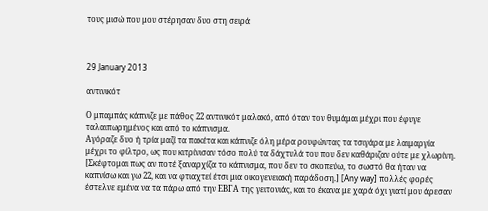τους μισώ που μου στέρησαν δυο στη σειρά



29 January 2013

αντινικότ

Ο μπαμπάς κάπνιζε με πάθος 22 αντινικότ μαλακό, από όταν τον θυμάμαι μέχρι που έφυγε ταλαιπωρημένος και από το κάπνισμα.
Αγόραζε δυο ή τρία μαζί τα πακέτα και κάπνιζε όλη μέρα ρουφώντας τα τσιγάρα με λαιμαργία μέχρι το φίλτρο, ως που κιτρίνισαν τόσο πολύ τα δάχτυλά του που δεν καθάριζαν ούτε με χλωρίνη. [Σκέφτομαι πως αν ποτέ ξαναρχίζα το κάπνισμα, που δεν το σκοπεύω, το σωστό θα ήταν να καπνίσω και γω 22, και να φτιαχτεί έτσι μια οικογενειακή παράδοση.] [Any way] πολλές φορές έστελνε εμένα να τα πάρω από την ΕΒΓΑ της γειτονιάς, και το έκανα με χαρά όχι γιατί μου άρεσαν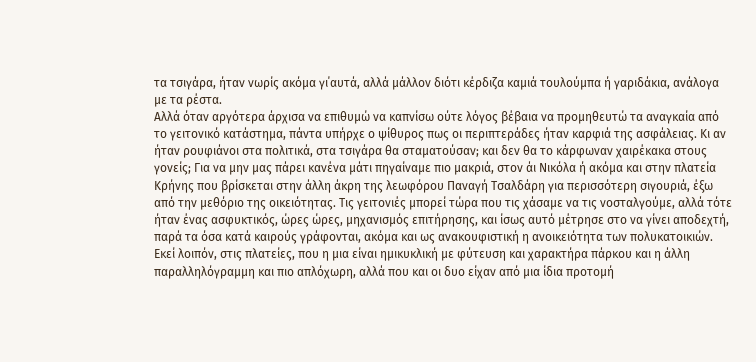τα τσιγάρα, ήταν νωρίς ακόμα γι΄αυτά, αλλά μάλλον διότι κέρδιζα καμιά τουλούμπα ή γαριδάκια, ανάλογα με τα ρέστα.
Αλλά όταν αργότερα άρχισα να επιθυμώ να καπνίσω ούτε λόγος βέβαια να προμηθευτώ τα αναγκαία από το γειτονικό κατάστημα, πάντα υπήρχε ο ψίθυρος πως οι περιπτεράδες ήταν καρφιά της ασφάλειας. Κι αν ήταν ρουφιάνοι στα πολιτικά, στα τσιγάρα θα σταματούσαν; και δεν θα το κάρφωναν χαιρέκακα στους γονείς; Για να μην μας πάρει κανένα μάτι πηγαίναμε πιο μακριά, στον άι Νικόλα ή ακόμα και στην πλατεία Κρήνης που βρίσκεται στην άλλη άκρη της λεωφόρου Παναγή Τσαλδάρη για περισσότερη σιγουριά, έξω από την μεθόριο της οικειότητας. Τις γειτονιές μπορεί τώρα που τις χάσαμε να τις νοσταλγούμε, αλλά τότε ήταν ένας ασφυκτικός, ώρες ώρες, μηχανισμός επιτήρησης, και ίσως αυτό μέτρησε στο να γίνει αποδεχτή, παρά τα όσα κατά καιρούς γράφονται, ακόμα και ως ανακουφιστική η ανοικειότητα των πολυκατοικιών.
Εκεί λοιπόν, στις πλατείες, που η μια είναι ημικυκλική με φύτευση και χαρακτήρα πάρκου και η άλλη παραλληλόγραμμη και πιο απλόχωρη, αλλά που και οι δυο είχαν από μια ίδια προτομή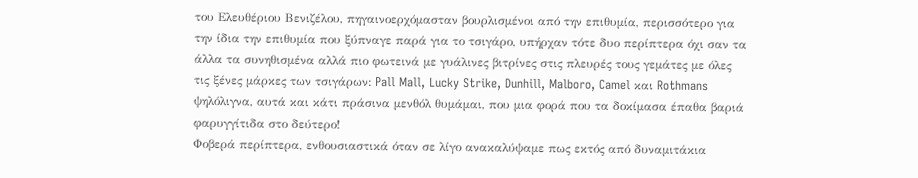του Ελευθέριου Βενιζέλου, πηγαινοερχόμασταν βουρλισμένοι από την επιθυμία, περισσότερο για την ίδια την επιθυμία που ξύπναγε παρά για το τσιγάρο, υπήρχαν τότε δυο περίπτερα όχι σαν τα άλλα τα συνηθισμένα αλλά πιο φωτεινά με γυάλινες βιτρίνες στις πλευρές τους γεμάτες με όλες τις ξένες μάρκες των τσιγάρων: Pall Mall, Lucky Strike, Dunhill, Malboro, Camel και Rothmans ψηλόλιγνα, αυτά και κάτι πράσινα μενθόλ θυμάμαι, που μια φορά που τα δοκίμασα έπαθα βαριά φαρυγγίτιδα στο δεύτερο!
Φοβερά περίπτερα, ενθουσιαστικά όταν σε λίγο ανακαλύψαμε πως εκτός από δυναμιτάκια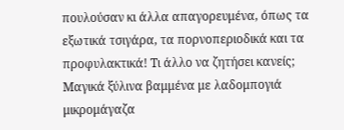πουλούσαν κι άλλα απαγορευμένα, όπως τα εξωτικά τσιγάρα, τα πορνοπεριοδικά και τα προφυλακτικά! Τι άλλο να ζητήσει κανείς; Μαγικά ξύλινα βαμμένα με λαδομπογιά μικρομάγαζα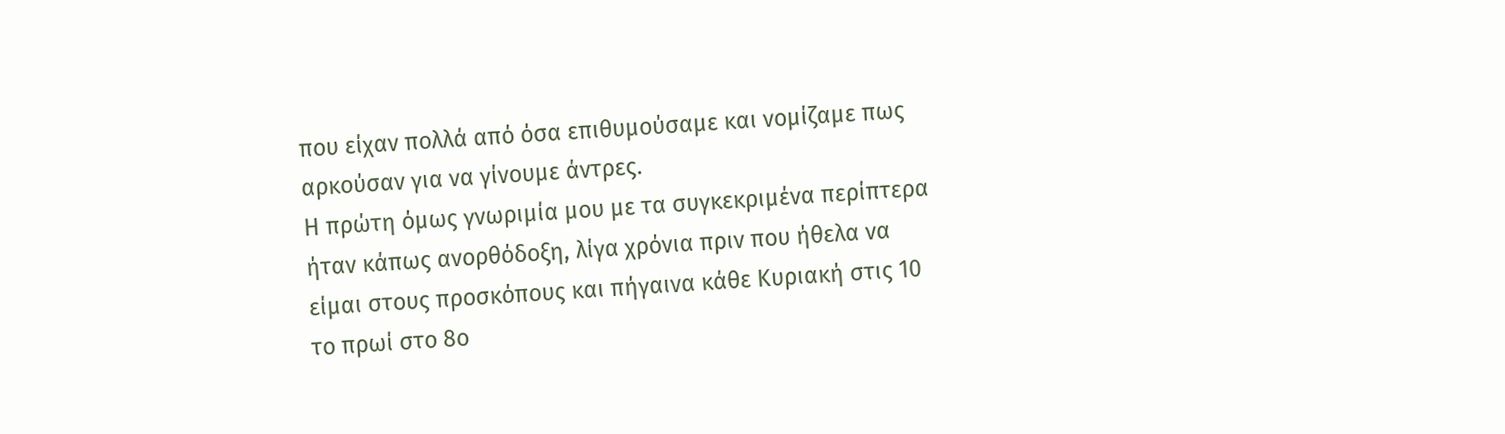που είχαν πολλά από όσα επιθυμούσαμε και νομίζαμε πως αρκούσαν για να γίνουμε άντρες.
Η πρώτη όμως γνωριμία μου με τα συγκεκριμένα περίπτερα ήταν κάπως ανορθόδοξη, λίγα χρόνια πριν που ήθελα να είμαι στους προσκόπους και πήγαινα κάθε Κυριακή στις 10 το πρωί στο 8ο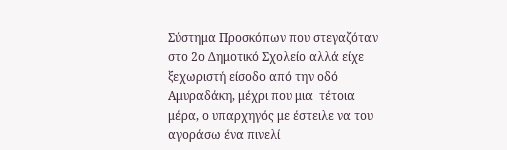Σύστημα Προσκόπων που στεγαζόταν στο 2ο Δημοτικό Σχολείο αλλά είχε ξεχωριστή είσοδο από την οδό Αμυραδάκη, μέχρι που μια  τέτοια μέρα, ο υπαρχηγός με έστειλε να του αγοράσω ένα πινελί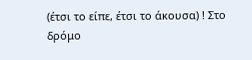(έτσι το είπε, έτσι το άκουσα) ! Στο δρόμο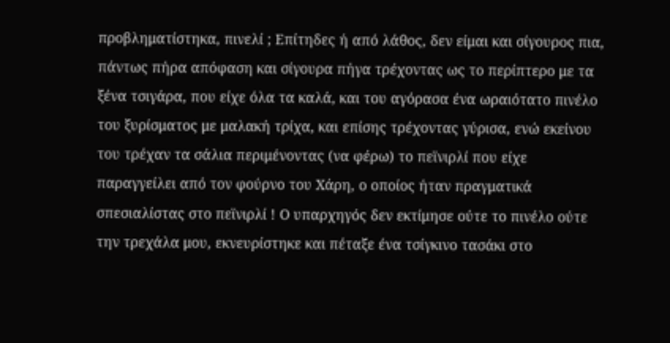προβληματίστηκα, πινελί ; Επίτηδες ή από λάθος, δεν είμαι και σίγουρος πια, πάντως πήρα απόφαση και σίγουρα πήγα τρέχοντας ως το περίπτερο με τα ξένα τσιγάρα, που είχε όλα τα καλά, και του αγόρασα ένα ωραιότατο πινέλο του ξυρίσματος με μαλακή τρίχα, και επίσης τρέχοντας γύρισα, ενώ εκείνου του τρέχαν τα σάλια περιμένοντας (να φέρω) το πεϊνιρλί που είχε παραγγείλει από τον φούρνο του Χάρη, ο οποίος ήταν πραγματικά σπεσιαλίστας στο πεϊνιρλί ! Ο υπαρχηγός δεν εκτίμησε ούτε το πινέλο ούτε την τρεχάλα μου, εκνευρίστηκε και πέταξε ένα τσίγκινο τασάκι στο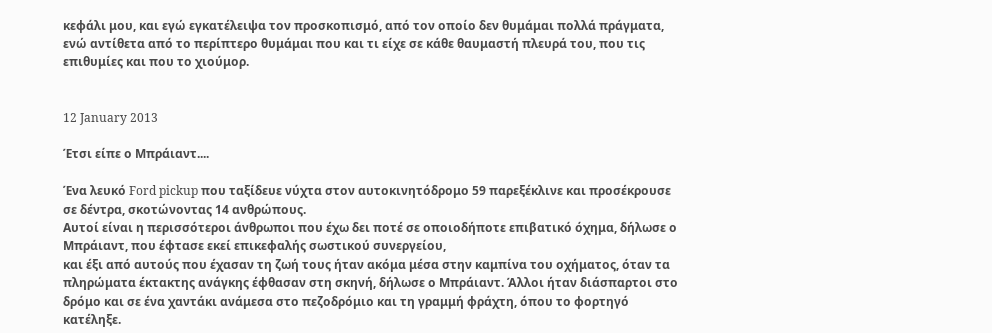κεφάλι μου, και εγώ εγκατέλειψα τον προσκοπισμό, από τον οποίο δεν θυμάμαι πολλά πράγματα, ενώ αντίθετα από το περίπτερο θυμάμαι που και τι είχε σε κάθε θαυμαστή πλευρά του, που τις επιθυμίες και που το χιούμορ.


12 January 2013

Έτσι είπε ο Μπράιαντ....

Ένα λευκό Ford pickup που ταξίδευε νύχτα στον αυτοκινητόδρομο 59 παρεξέκλινε και προσέκρουσε σε δέντρα, σκοτώνοντας 14 ανθρώπους.
Αυτοί είναι η περισσότεροι άνθρωποι που έχω δει ποτέ σε οποιοδήποτε επιβατικό όχημα, δήλωσε ο Μπράιαντ, που έφτασε εκεί επικεφαλής σωστικού συνεργείου,
και έξι από αυτούς που έχασαν τη ζωή τους ήταν ακόμα μέσα στην καμπίνα του οχήματος, όταν τα πληρώματα έκτακτης ανάγκης έφθασαν στη σκηνή, δήλωσε ο Μπράιαντ. Άλλοι ήταν διάσπαρτοι στο δρόμο και σε ένα χαντάκι ανάμεσα στο πεζοδρόμιο και τη γραμμή φράχτη, όπου το φορτηγό κατέληξε.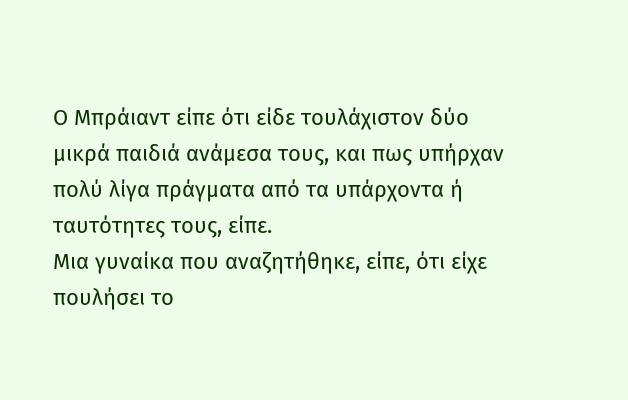Ο Μπράιαντ είπε ότι είδε τουλάχιστον δύο μικρά παιδιά ανάμεσα τους, και πως υπήρχαν πολύ λίγα πράγματα από τα υπάρχοντα ή ταυτότητες τους, είπε.
Μια γυναίκα που αναζητήθηκε, είπε, ότι είχε πουλήσει το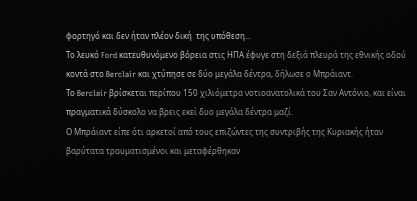φορτηγό και δεν ήταν πλέον δική  της υπόθεση...
Το λευκό Ford κατευθυνόμενο βόρεια στις ΗΠΑ έφυγε στη δεξιά πλευρά της εθνικής οδού κοντά στο Berclair και χτύπησε σε δύο μεγάλα δέντρα, δήλωσε ο Μπράιαντ.
Το Berclair βρίσκεται περίπου 150 χιλιόμετρα νοτιοανατολικά του Σαν Αντόνιο, και είναι πραγματικά δύσκολο να βρεις εκεί δυο μεγάλα δέντρα μαζί.
Ο Μπράιαντ είπε ότι αρκετοί από τους επιζώντες της συντριβής της Κυριακής ήταν βαρύτατα τραυματισμένοι και μεταφέρθηκαν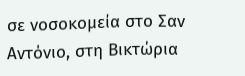σε νοσοκομεία στο Σαν Αντόνιο, στη Βικτώρια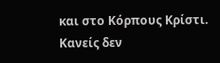και στο Κόρπους Κρίστι.
Κανείς δεν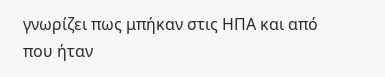γνωρίζει πως μπήκαν στις ΗΠΑ και από που ήταν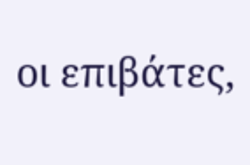οι επιβάτες,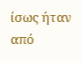ίσως ήταν από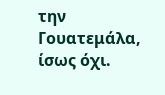την Γουατεμάλα, ίσως όχι.